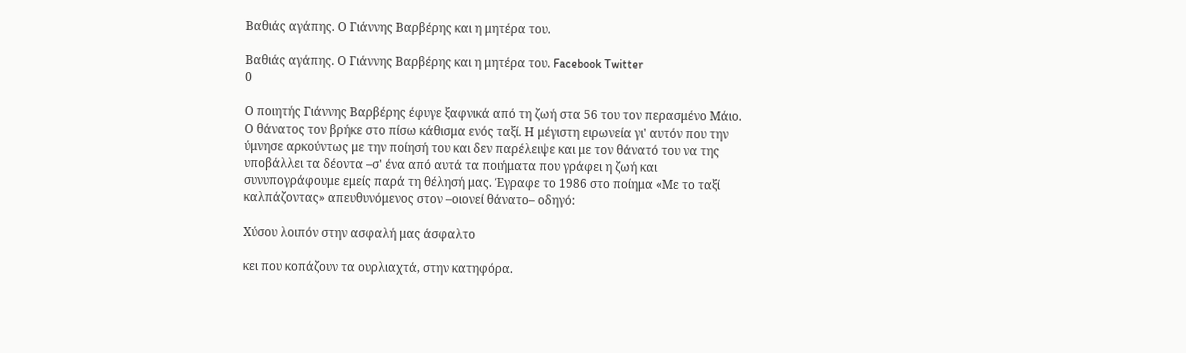Βαθιάς αγάπης. Ο Γιάννης Βαρβέρης και η μητέρα του.

Βαθιάς αγάπης. Ο Γιάννης Βαρβέρης και η μητέρα του. Facebook Twitter
0

Ο ποιητής Γιάννης Βαρβέρης έφυγε ξαφνικά από τη ζωή στα 56 του τον περασμένο Μάιο. Ο θάνατος τον βρήκε στο πίσω κάθισμα ενός ταξί. Η μέγιστη ειρωνεία γι' αυτόν που την ύμνησε αρκούντως με την ποίησή του και δεν παρέλειψε και με τον θάνατό του να της υποβάλλει τα δέοντα –σ' ένα από αυτά τα ποιήματα που γράφει η ζωή και συνυπογράφουμε εμείς παρά τη θέλησή μας. Έγραφε το 1986 στο ποίημα «Με το ταξί καλπάζοντας» απευθυνόμενος στον –οιονεί θάνατο– οδηγό:

Χύσου λοιπόν στην ασφαλή μας άσφαλτο

κει που κοπάζουν τα ουρλιαχτά, στην κατηφόρα.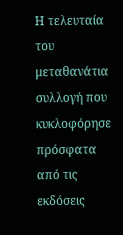Η τελευταία του μεταθανάτια συλλογή που κυκλοφόρησε πρόσφατα από τις εκδόσεις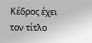Κέδρος έχει τον τίτλο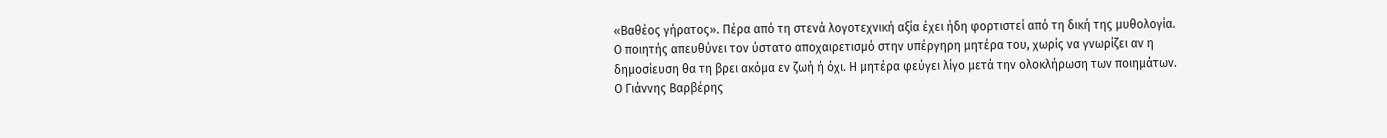«Βαθέος γήρατος». Πέρα από τη στενά λογοτεχνική αξία έχει ήδη φορτιστεί από τη δική της μυθολογία. Ο ποιητής απευθύνει τον ύστατο αποχαιρετισμό στην υπέργηρη μητέρα του, χωρίς να γνωρίζει αν η δημοσίευση θα τη βρει ακόμα εν ζωή ή όχι. Η μητέρα φεύγει λίγο μετά την ολοκλήρωση των ποιημάτων. Ο Γιάννης Βαρβέρης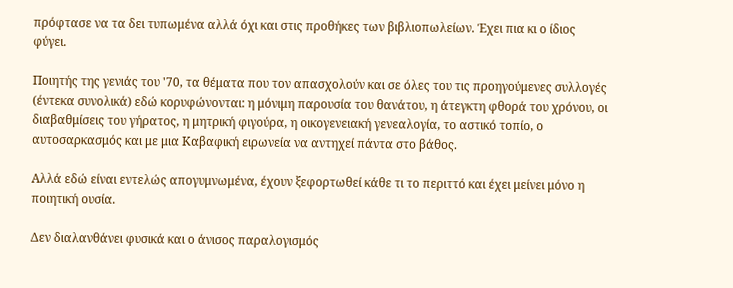πρόφτασε να τα δει τυπωμένα αλλά όχι και στις προθήκες των βιβλιοπωλείων. Έχει πια κι ο ίδιος φύγει.

Ποιητής της γενιάς του '70, τα θέματα που τον απασχολούν και σε όλες του τις προηγούμενες συλλογές (έντεκα συνολικά) εδώ κορυφώνονται: η μόνιμη παρουσία του θανάτου, η άτεγκτη φθορά του χρόνου, οι διαβαθμίσεις του γήρατος, η μητρική φιγούρα, η οικογενειακή γενεαλογία, το αστικό τοπίο, ο αυτοσαρκασμός και με μια Καβαφική ειρωνεία να αντηχεί πάντα στο βάθος.

Αλλά εδώ είναι εντελώς απογυμνωμένα, έχουν ξεφορτωθεί κάθε τι το περιττό και έχει μείνει μόνο η ποιητική ουσία.

Δεν διαλανθάνει φυσικά και ο άνισος παραλογισμός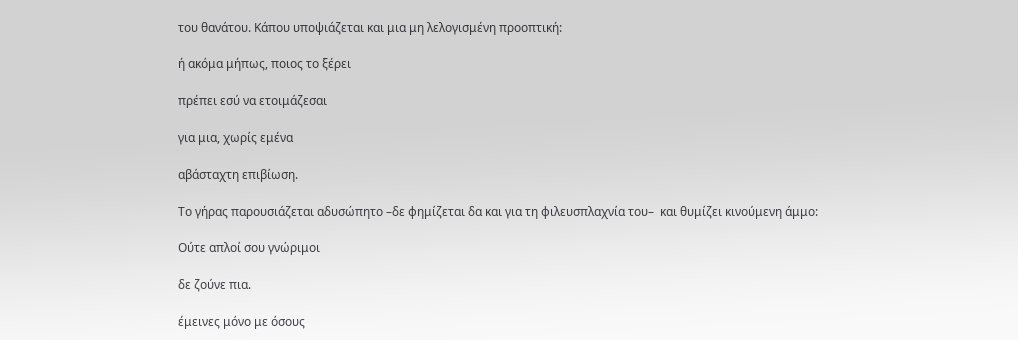του θανάτου. Κάπου υποψιάζεται και μια μη λελογισμένη προοπτική:

ή ακόμα μήπως, ποιος το ξέρει

πρέπει εσύ να ετοιμάζεσαι

για μια, χωρίς εμένα

αβάσταχτη επιβίωση.

Το γήρας παρουσιάζεται αδυσώπητο –δε φημίζεται δα και για τη φιλευσπλαχνία του–  και θυμίζει κινούμενη άμμο:

Ούτε απλοί σου γνώριμοι

δε ζούνε πια.

έμεινες μόνο με όσους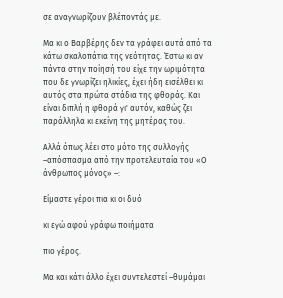σε αναγνωρίζουν βλέποντάς με.

Μα κι ο Βαρβέρης δεν τα γράφει αυτά από τα κάτω σκαλοπάτια της νεότητας. Έστω κι αν πάντα στην ποίησή του είχε την ωριμότητα που δε γνωρίζει ηλικίες, έχει ήδη εισέλθει κι αυτός στα πρώτα στάδια της φθοράς. Και είναι διπλή η φθορά γι' αυτόν, καθώς ζει παράλληλα κι εκείνη της μητέρας του.

Αλλά όπως λέει στο μότο της συλλογής –απόσπασμα από την προτελευταία του «Ο άνθρωπος μόνος» –:

Είμαστε γέροι πια κι οι δυό

κι εγώ αφού γράφω ποιήματα

πιο γέρος.

Μα και κάτι άλλο έχει συντελεστεί –θυμάμαι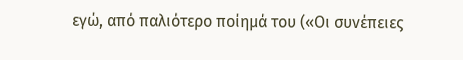εγώ, από παλιότερο ποίημά του («Οι συνέπειες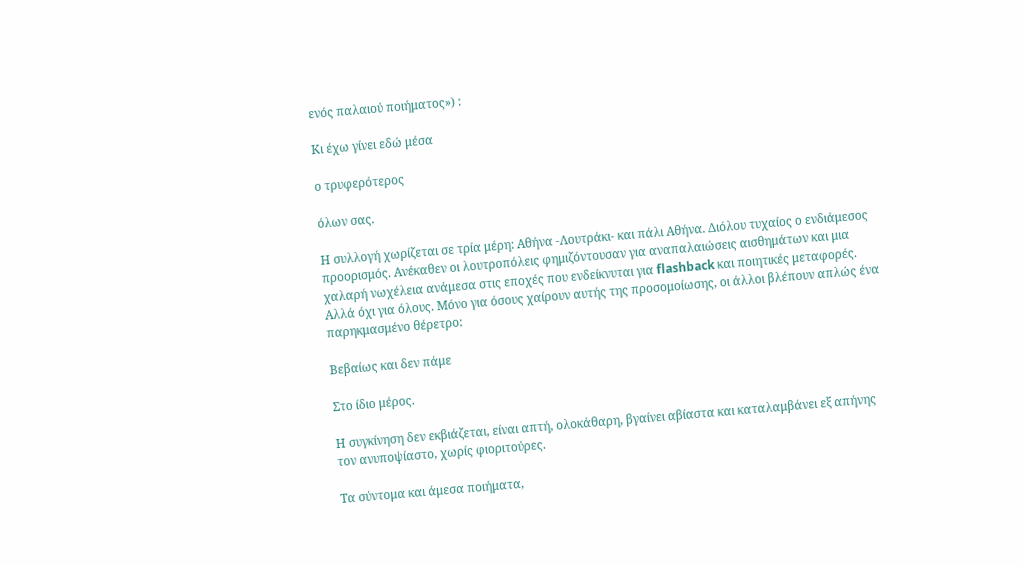ενός παλαιού ποιήματος») :

Κι έχω γίνει εδώ μέσα

ο τρυφερότερος

όλων σας.

Η συλλογή χωρίζεται σε τρία μέρη: Αθήνα -Λουτράκι- και πάλι Αθήνα. Διόλου τυχαίος ο ενδιάμεσος προορισμός. Ανέκαθεν οι λουτροπόλεις φημιζόντουσαν για αναπαλαιώσεις αισθημάτων και μια χαλαρή νωχέλεια ανάμεσα στις εποχές που ενδείκνυται για flashback και ποιητικές μεταφορές. Αλλά όχι για όλους. Μόνο για όσους χαίρουν αυτής της προσομοίωσης, οι άλλοι βλέπουν απλώς ένα παρηκμασμένο θέρετρο:

Βεβαίως και δεν πάμε

Στο ίδιο μέρος.

Η συγκίνηση δεν εκβιάζεται, είναι απτή, ολοκάθαρη, βγαίνει αβίαστα και καταλαμβάνει εξ απήνης τον ανυποψίαστο, χωρίς φιοριτούρες.

Τα σύντομα και άμεσα ποιήματα,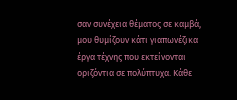σαν συνέχεια θέματος σε καμβά, μου θυμίζουν κάτι γιαπωνέζικα έργα τέχνης που εκτείνονται οριζόντια σε πολύπτυχα. Κάθε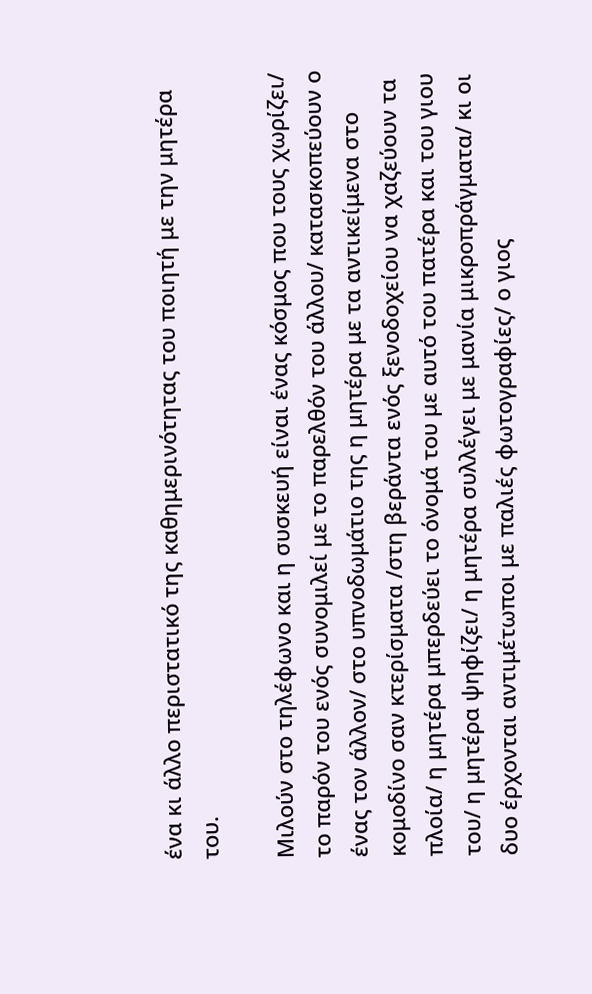ένα κι άλλο περιστατικό της καθημερινότητας του ποιητή με την μητέρα του.

Μιλούν στο τηλέφωνο και η συσκευή είναι ένας κόσμος που τους χωρίζει/ το παρόν του ενός συνομιλεί με το παρελθόν του άλλου/ κατασκοπεύουν ο ένας τον άλλον/ στο υπνοδωμάτιο της η μητέρα με τα αντικείμενα στο κομοδίνο σαν κτερίσματα /στη βεράντα ενός ξενοδοχείου να χαζεύουν τα πλοία/ η μητέρα μπερδεύει το όνομά του με αυτό του πατέρα και του γιου του/ η μητέρα ψηφίζει/ η μητέρα συλλέγει με μανία μικροπράγματα/ κι οι δυο έρχονται αντιμέτωποι με παλιές φωτογραφίες/ ο γιος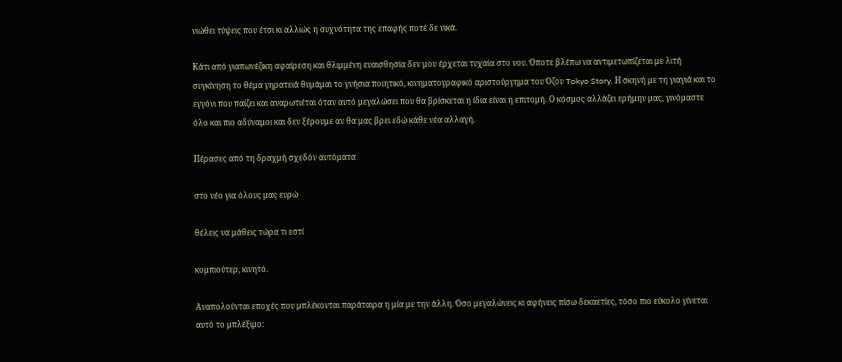νιώθει τύψεις που έτσι κι αλλιώς η συχνότητα της επαφής ποτέ δε νικά.

Κάτι από γιαπωνέζικη αφαίρεση και θλιμμένη ευαισθησία δεν μου έρχεται τυχαία στο νου. Όποτε βλέπω να αντιμετωπίζεται με λιτή συγκίνηση το θέμα γηρατειά θυμάμαι το γνήσια ποιητικό, κινηματογραφικό αριστούργημα του Όζου Tokyo Story. Η σκηνή με τη γιαγιά και το εγγόνι που παίζει και αναρωτιέται όταν αυτό μεγαλώσει που θα βρίσκεται η ίδια είναι η επιτομή. Ο κόσμος αλλάζει ερήμην μας, γινόμαστε όλο και πιο αδύναμοι και δεν ξέρουμε αν θα μας βρει εδώ κάθε νέα αλλαγή.

Πέρασες από τη δραχμή σχεδόν αυτόματα

στο νέο για όλους μας ευρώ

θέλεις να μάθεις τώρα τι εστί

κομπιούτερ, κινητό.

Αναπολούνται εποχές που μπλέκονται παράταιρα η μία με την άλλη. Όσο μεγαλώνεις κι αφήνεις πίσω δεκαετίες, τόσο πιο εύκολο γίνεται αυτό το μπλέξιμο: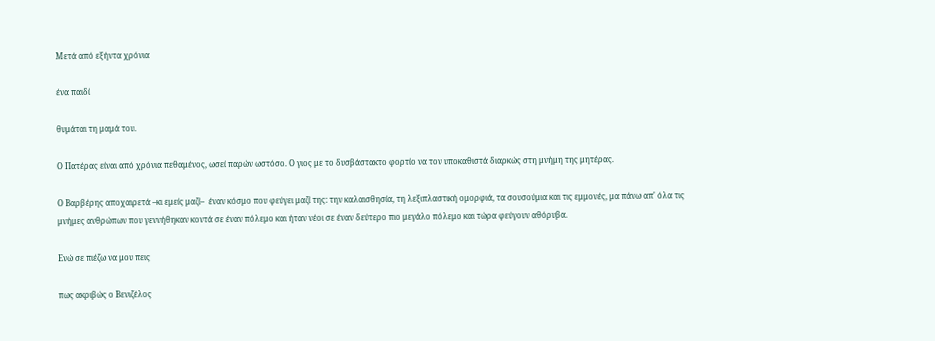Μετά από εξήντα χρόνια

ένα παιδί

θυμάται τη μαμά του.

Ο Πατέρας είναι από χρόνια πεθαμένος, ωσεί παρών ωστόσο. Ο γιος με το δυσβάστακτο φορτίο να τον υποκαθιστά διαρκώς στη μνήμη της μητέρας.

Ο Βαρβέρης αποχαιρετά –κι εμείς μαζί–  έναν κόσμο που φεύγει μαζί της: την καλαισθησία, τη λεξιπλαστική ομορφιά, τα σουσούμια και τις εμμονές, μα πάνω απ' όλα τις μνήμες ανθρώπων που γεννήθηκαν κοντά σε έναν πόλεμο και ήταν νέοι σε έναν δεύτερο πιο μεγάλο πόλεμο και τώρα φεύγουν αθόρυβα.

Ενώ σε πιέζω να μου πεις

πως ακριβώς ο Βενιζέλος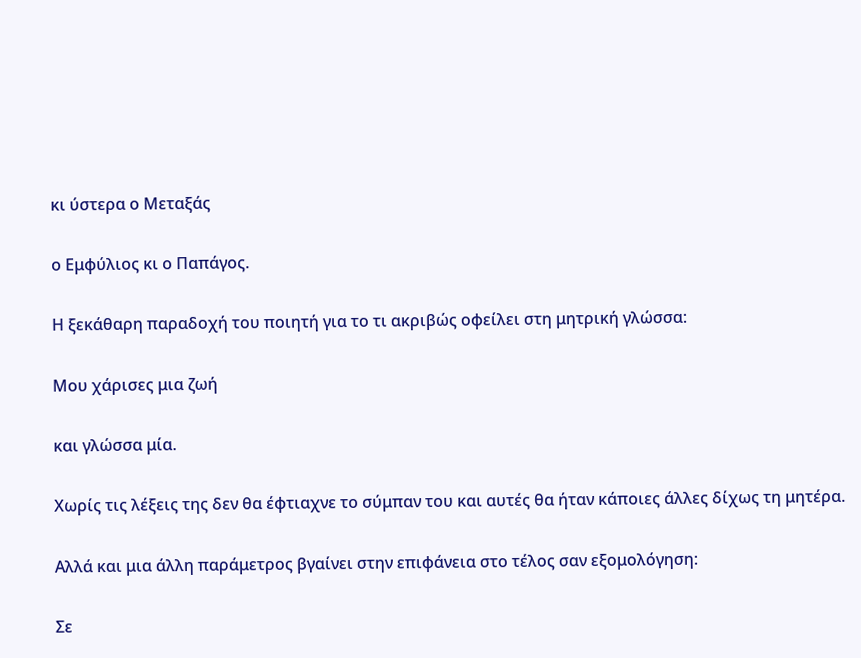κι ύστερα ο Μεταξάς

ο Εμφύλιος κι ο Παπάγος.

Η ξεκάθαρη παραδοχή του ποιητή για το τι ακριβώς οφείλει στη μητρική γλώσσα:

Μου χάρισες μια ζωή

και γλώσσα μία.

Χωρίς τις λέξεις της δεν θα έφτιαχνε το σύμπαν του και αυτές θα ήταν κάποιες άλλες δίχως τη μητέρα.

Αλλά και μια άλλη παράμετρος βγαίνει στην επιφάνεια στο τέλος σαν εξομολόγηση:

Σε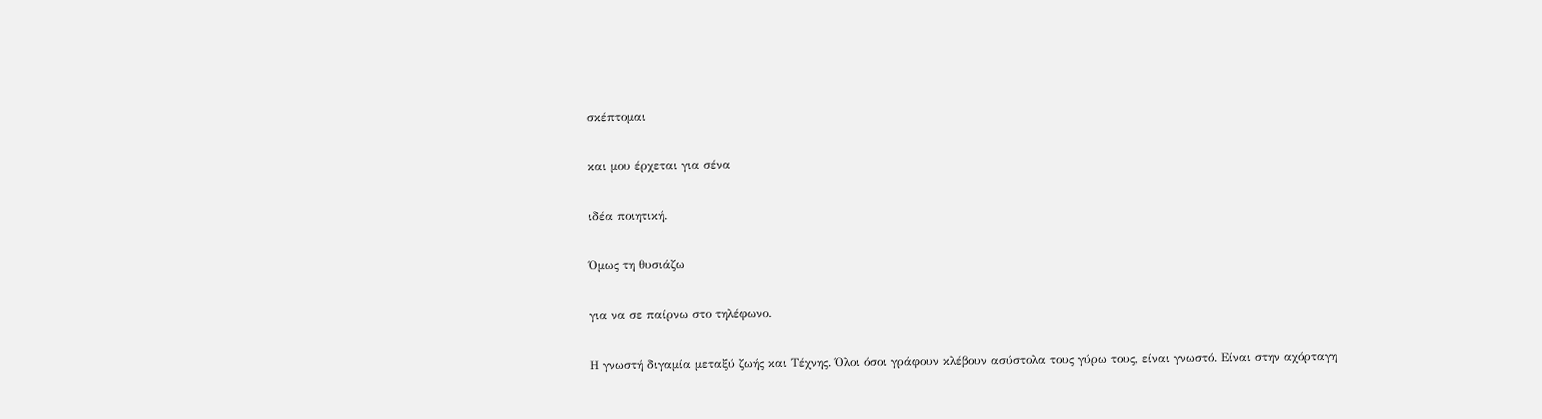σκέπτομαι

και μου έρχεται για σένα

ιδέα ποιητική.

Όμως τη θυσιάζω

για να σε παίρνω στο τηλέφωνο.

Η γνωστή διγαμία μεταξύ ζωής και Τέχνης. Όλοι όσοι γράφουν κλέβουν ασύστολα τους γύρω τους, είναι γνωστό. Είναι στην αχόρταγη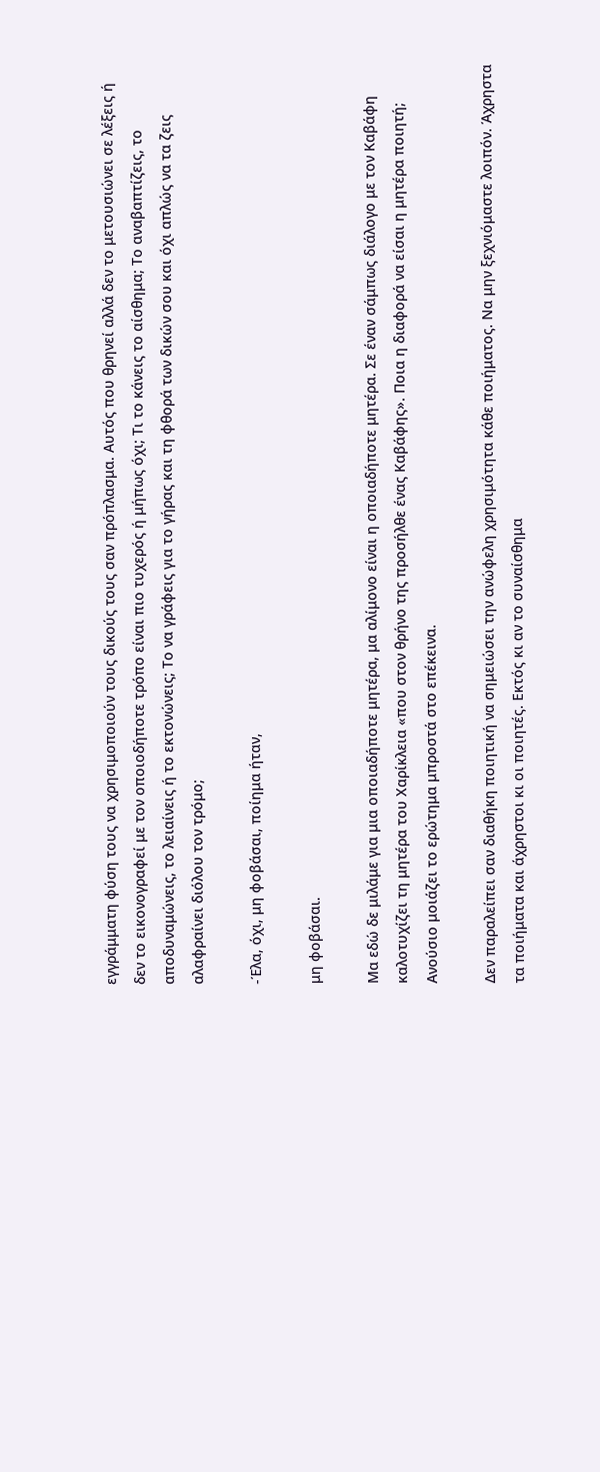εγγράμματη φύση τους να χρησιμοποιούν τους δικούς τους σαν πρόπλασμα. Αυτός που θρηνεί αλλά δεν το μετουσιώνει σε λέξεις ή δεν το εικονογραφεί με τον οποιοδήποτε τρόπο είναι πιο τυχερός ή μήπως όχι; Τι το κάνεις το αίσθημα; Το αναβαπτίζεις, το αποδυναμώνεις, το λειαίνεις ή το εκτονώνεις; Το να γράφεις για το γήρας και τη φθορά των δικών σου και όχι απλώς να τα ζεις αλαφραίνει διόλου τον τρόμο;

-Έλα, όχι, μη φοβάσαι, ποίημα ήταν,

μη φοβάσαι.

Μα εδώ δε μιλάμε για μια οποιαδήποτε μητέρα, μα αλίμονο είναι η οποιαδήποτε μητέρα. Σε έναν σάμπως διάλογο με τον Καβάφη καλοτυχίζει τη μητέρα του Χαρίκλεια «που στον θρήνο της προσήλθε ένας Καβάφης». Ποια η διαφορά να είσαι η μητέρα ποιητή; Ανούσιο μοιάζει το ερώτημα μπροστά στο επέκεινα.

Δεν παραλείπει σαν διαθήκη ποιητική να σημειώσει την ανώφελη χρησιμότητα κάθε ποιήματος. Να μην ξεχνιόμαστε λοιπόν. Άχρηστα τα ποιήματα και άχρηστοι κι οι ποιητές. Εκτός κι αν το συναίσθημα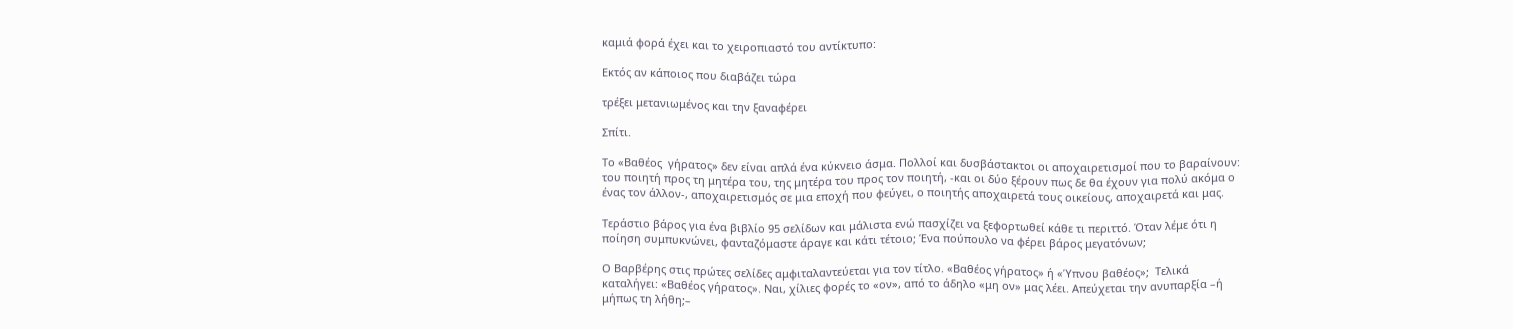καμιά φορά έχει και το χειροπιαστό του αντίκτυπο:

Εκτός αν κάποιος που διαβάζει τώρα

τρέξει μετανιωμένος και την ξαναφέρει

Σπίτι.

Το «Βαθέος  γήρατος» δεν είναι απλά ένα κύκνειο άσμα. Πολλοί και δυσβάστακτοι οι αποχαιρετισμοί που το βαραίνουν: του ποιητή προς τη μητέρα του, της μητέρα του προς τον ποιητή, -και οι δύο ξέρουν πως δε θα έχουν για πολύ ακόμα ο ένας τον άλλον-, αποχαιρετισμός σε μια εποχή που φεύγει, ο ποιητής αποχαιρετά τους οικείους, αποχαιρετά και μας.

Τεράστιο βάρος για ένα βιβλίο 95 σελίδων και μάλιστα ενώ πασχίζει να ξεφορτωθεί κάθε τι περιττό. Όταν λέμε ότι η ποίηση συμπυκνώνει, φανταζόμαστε άραγε και κάτι τέτοιο; Ένα πούπουλο να φέρει βάρος μεγατόνων;

Ο Βαρβέρης στις πρώτες σελίδες αμφιταλαντεύεται για τον τίτλο. «Βαθέος γήρατος» ή «Ύπνου βαθέος»;  Τελικά καταλήγει: «Βαθέος γήρατος». Ναι, χίλιες φορές το «ον», από το άδηλο «μη ον» μας λέει. Απεύχεται την ανυπαρξία –ή μήπως τη λήθη;–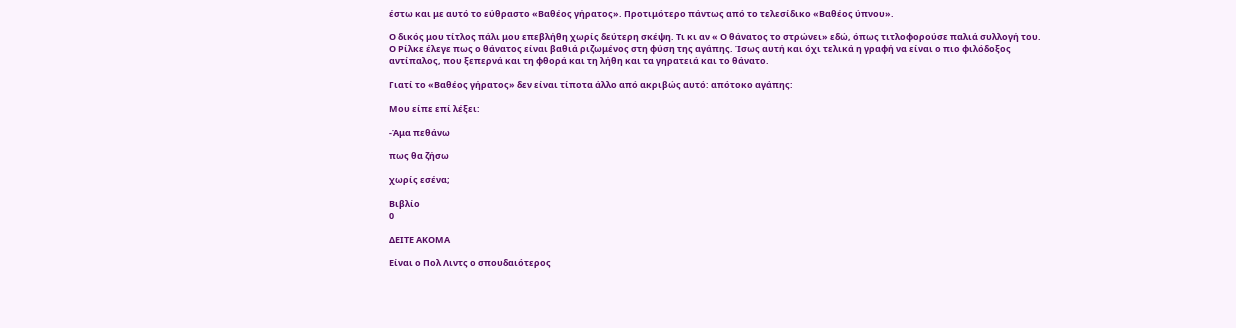έστω και με αυτό το εύθραστο «Βαθέος γήρατος». Προτιμότερο πάντως από το τελεσίδικο «Βαθέος ύπνου».

Ο δικός μου τίτλος πάλι μου επεβλήθη χωρίς δεύτερη σκέψη. Τι κι αν « Ο θάνατος το στρώνει» εδώ, όπως τιτλοφορούσε παλιά συλλογή του. Ο Ρίλκε έλεγε πως ο θάνατος είναι βαθιά ριζωμένος στη φύση της αγάπης. Ίσως αυτή και όχι τελικά η γραφή να είναι ο πιο φιλόδοξος αντίπαλος, που ξεπερνά και τη φθορά και τη λήθη και τα γηρατειά και το θάνατο.

Γιατί το «Βαθέος γήρατος» δεν είναι τίποτα άλλο από ακριβώς αυτό: απότοκο αγάπης:

Μου είπε επί λέξει:

-Άμα πεθάνω

πως θα ζήσω

χωρίς εσένα;

Βιβλίο
0

ΔΕΙΤΕ ΑΚΟΜΑ

Είναι ο Πολ Λιντς ο σπουδαιότερος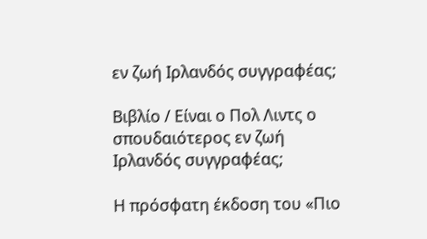εν ζωή Ιρλανδός συγγραφέας;

Βιβλίο / Είναι ο Πολ Λιντς ο σπουδαιότερος εν ζωή Ιρλανδός συγγραφέας;

Η πρόσφατη έκδοση του «Πιο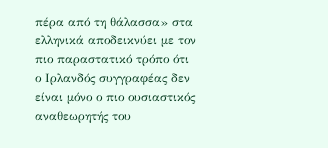πέρα από τη θάλασσα» στα ελληνικά αποδεικνύει με τον πιο παραστατικό τρόπο ότι ο Ιρλανδός συγγραφέας δεν είναι μόνο ο πιο ουσιαστικός αναθεωρητής του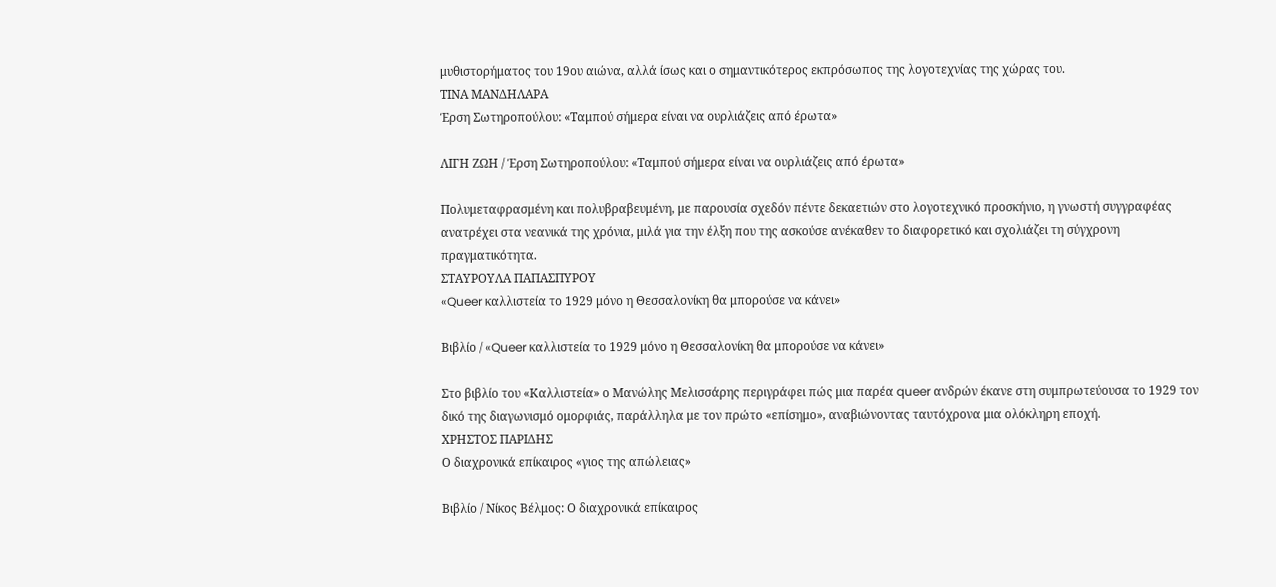μυθιστορήματος του 19ου αιώνα, αλλά ίσως και ο σημαντικότερος εκπρόσωπος της λογοτεχνίας της χώρας του.
ΤΙΝΑ ΜΑΝΔΗΛΑΡΑ
Έρση Σωτηροπούλου: «Ταμπού σήμερα είναι να ουρλιάζεις από έρωτα»

ΛΙΓΗ ΖΩΗ / Έρση Σωτηροπούλου: «Ταμπού σήμερα είναι να ουρλιάζεις από έρωτα»

Πολυμεταφρασμένη και πολυβραβευμένη, με παρουσία σχεδόν πέντε δεκαετιών στο λογοτεχνικό προσκήνιο, η γνωστή συγγραφέας ανατρέχει στα νεανικά της χρόνια, μιλά για την έλξη που της ασκούσε ανέκαθεν το διαφορετικό και σχολιάζει τη σύγχρονη πραγματικότητα.
ΣΤΑΥΡΟΥΛΑ ΠΑΠΑΣΠΥΡΟΥ
«Queer καλλιστεία το 1929 μόνο η Θεσσαλονίκη θα μπορούσε να κάνει»

Βιβλίο / «Queer καλλιστεία το 1929 μόνο η Θεσσαλονίκη θα μπορούσε να κάνει»

Στο βιβλίο του «Καλλιστεία» ο Μανώλης Μελισσάρης περιγράφει πώς μια παρέα queer ανδρών έκανε στη συμπρωτεύουσα το 1929 τον δικό της διαγωνισμό ομορφιάς, παράλληλα με τον πρώτο «επίσημο», αναβιώνοντας ταυτόχρονα μια ολόκληρη εποχή.
ΧΡΗΣΤΟΣ ΠΑΡΙΔΗΣ
Ο διαχρονικά επίκαιρος «γιoς της απώλειας»

Βιβλίο / Νίκος Βέλμος: Ο διαχρονικά επίκαιρος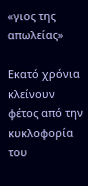«γιoς της απωλείας»

Εκατό χρόνια κλείνουν φέτος από την κυκλοφορία του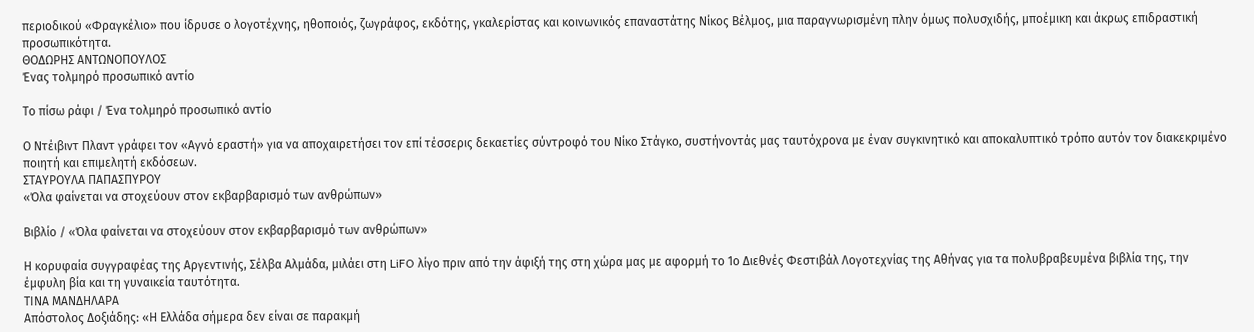περιοδικού «Φραγκέλιο» που ίδρυσε ο λογοτέχνης, ηθοποιός, ζωγράφος, εκδότης, γκαλερίστας και κοινωνικός επαναστάτης Νίκος Βέλμος, μια παραγνωρισμένη πλην όμως πολυσχιδής, μποέμικη και άκρως επιδραστική προσωπικότητα.
ΘΟΔΩΡΗΣ ΑΝΤΩΝΟΠΟΥΛΟΣ
Ένας τολμηρό προσωπικό αντίο

Το πίσω ράφι / Ένα τολμηρό προσωπικό αντίο

Ο Ντέιβιντ Πλαντ γράφει τον «Αγνό εραστή» για να αποχαιρετήσει τον επί τέσσερις δεκαετίες σύντροφό του Νίκο Στάγκο, συστήνοντάς μας ταυτόχρονα με έναν συγκινητικό και αποκαλυπτικό τρόπο αυτόν τον διακεκριμένο ποιητή και επιμελητή εκδόσεων.
ΣΤΑΥΡΟΥΛΑ ΠΑΠΑΣΠΥΡΟΥ
«Όλα φαίνεται να στοχεύουν στον εκβαρβαρισμό των ανθρώπων»

Βιβλίο / «Όλα φαίνεται να στοχεύουν στον εκβαρβαρισμό των ανθρώπων»

Η κορυφαία συγγραφέας της Αργεντινής, Σέλβα Αλμάδα, μιλάει στη LiFO λίγο πριν από την άφιξή της στη χώρα μας με αφορμή το 1ο Διεθνές Φεστιβάλ Λογοτεχνίας της Αθήνας για τα πολυβραβευμένα βιβλία της, την έμφυλη βία και τη γυναικεία ταυτότητα.
ΤΙΝΑ ΜΑΝΔΗΛΑΡΑ
Απόστολος Δοξιάδης: «Η Ελλάδα σήμερα δεν είναι σε παρακμή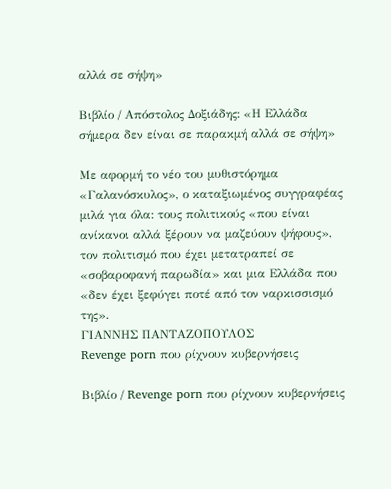αλλά σε σήψη»

Βιβλίο / Απόστολος Δοξιάδης: «Η Ελλάδα σήμερα δεν είναι σε παρακμή αλλά σε σήψη»

Με αφορμή το νέο του μυθιστόρημα «Γαλανόσκυλος», ο καταξιωμένος συγγραφέας μιλά για όλα: τους πολιτικούς «που είναι ανίκανοι αλλά ξέρουν να μαζεύουν ψήφους», τον πολιτισμό που έχει μετατραπεί σε «σοβαροφανή παρωδία» και μια Ελλάδα που «δεν έχει ξεφύγει ποτέ από τον ναρκισσισμό της».
ΓΙΑΝΝΗΣ ΠΑΝΤΑΖΟΠΟΥΛΟΣ
Revenge porn που ρίχνουν κυβερνήσεις

Βιβλίο / Revenge porn που ρίχνουν κυβερνήσεις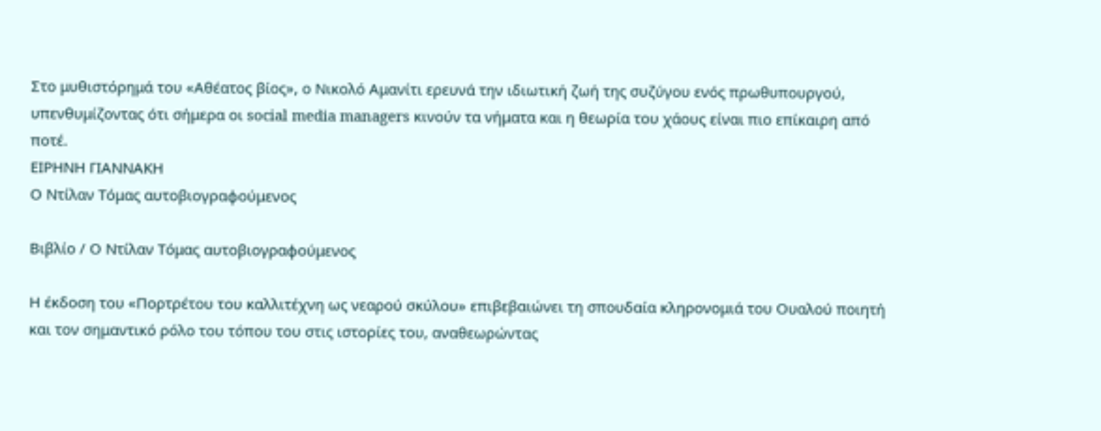Στο μυθιστόρημά του «Αθέατος βίος», ο Νικολό Αμανίτι ερευνά την ιδιωτική ζωή της συζύγου ενός πρωθυπουργού, υπενθυμίζοντας ότι σήμερα οι social media managers κινούν τα νήματα και η θεωρία του χάους είναι πιο επίκαιρη από ποτέ.
ΕΙΡΗΝΗ ΓΙΑΝΝΑΚΗ
Ο Ντίλαν Τόμας αυτοβιογραφούμενος

Βιβλίο / Ο Ντίλαν Τόμας αυτοβιογραφούμενος

Η έκδοση του «Πορτρέτου του καλλιτέχνη ως νεαρού σκύλου» επιβεβαιώνει τη σπουδαία κληρονομιά του Ουαλού ποιητή και τον σημαντικό ρόλο του τόπου του στις ιστορίες του, αναθεωρώντας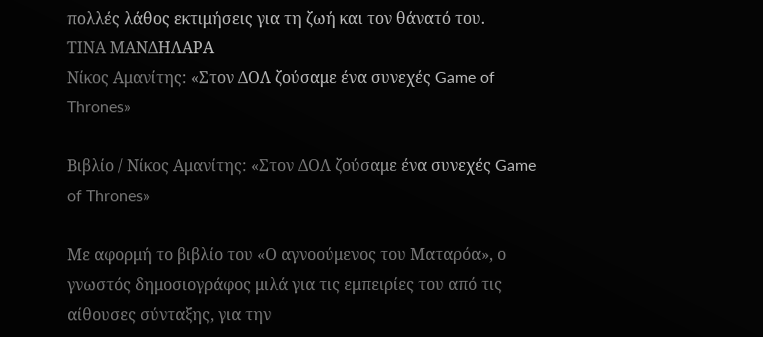πολλές λάθος εκτιμήσεις για τη ζωή και τον θάνατό του.
ΤΙΝΑ ΜΑΝΔΗΛΑΡΑ
Νίκος Αμανίτης: «Στον ΔΟΛ ζούσαμε ένα συνεχές Game of Thrones»

Βιβλίο / Νίκος Αμανίτης: «Στον ΔΟΛ ζούσαμε ένα συνεχές Game of Thrones»

Με αφορμή το βιβλίο του «Ο αγνοούμενος του Ματαρόα», ο γνωστός δημοσιογράφος μιλά για τις εμπειρίες του από τις αίθουσες σύνταξης, για την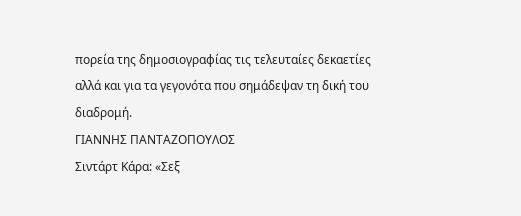πορεία της δημοσιογραφίας τις τελευταίες δεκαετίες αλλά και για τα γεγονότα που σημάδεψαν τη δική του διαδρομή.
ΓΙΑΝΝΗΣ ΠΑΝΤΑΖΟΠΟΥΛΟΣ
Σιντάρτ Κάρα: «Σεξ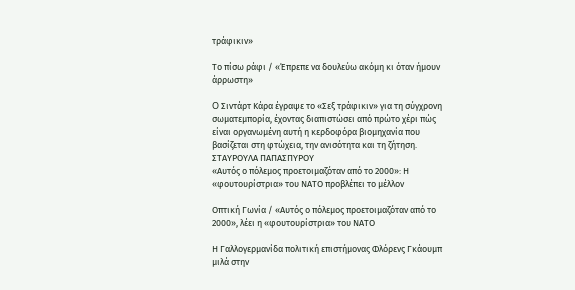τράφικιν»

Το πίσω ράφι / «Έπρεπε να δουλεύω ακόμη κι όταν ήμουν άρρωστη»

O Σιντάρτ Κάρα έγραψε το «Σεξ τράφικιν» για τη σύγχρονη σωματεμπορία, έχοντας διαπιστώσει από πρώτο χέρι πώς είναι οργανωμένη αυτή η κερδοφόρα βιομηχανία που βασίζεται στη φτώχεια, την ανισότητα και τη ζήτηση.
ΣΤΑΥΡΟΥΛΑ ΠΑΠΑΣΠΥΡΟΥ
«Αυτός ο πόλεμος προετοιμαζόταν από το 2000»: Η «φουτουρίστρια» του ΝΑΤΟ προβλέπει το μέλλον

Οπτική Γωνία / «Αυτός ο πόλεμος προετοιμαζόταν από το 2000», λέει η «φουτουρίστρια» του ΝΑΤΟ

Η Γαλλογερμανίδα πολιτική επιστήμονας Φλόρενς Γκάουμπ μιλά στην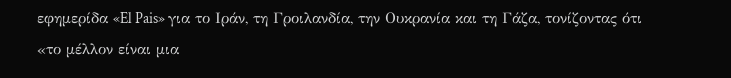εφημερίδα «El Pais» για το Ιράν, τη Γροιλανδία, την Ουκρανία και τη Γάζα, τονίζοντας ότι «το μέλλον είναι μια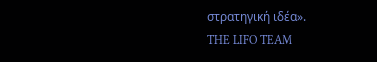στρατηγική ιδέα».
THE LIFO TEAM